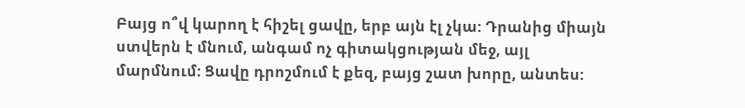Բայց ո՞վ կարող է հիշել ցավը, երբ այն էլ չկա: Դրանից միայն ստվերն է մնում, անգամ ոչ գիտակցության մեջ, այլ մարմնում: Ցավը դրոշմում է քեզ, բայց շատ խորը, անտես: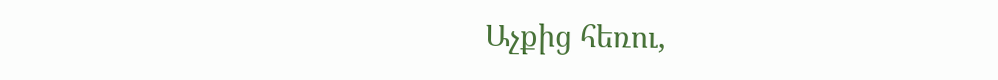Աչքից հեռու,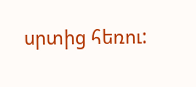սրտից հեռու: